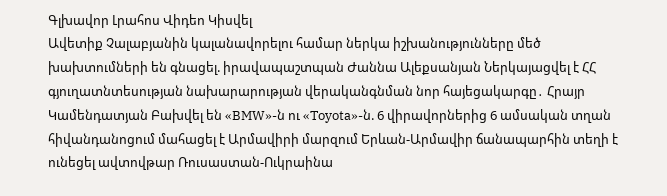Գլխավոր Լրահոս Վիդեո Կիսվել
Ավետիք Չալաբյանին կալանավորելու համար ներկա իշխանությունները մեծ խախտումների են գնացել. իրավապաշտպան Ժաննա Ալեքսանյան Ներկայացվել է ՀՀ գյուղատնտեսության նախարարության վերականգնման նոր հայեցակարգը․ Հրայր Կամենդատյան Բախվել են «BMW»-ն ու «Toyota»-ն. 6 վիրավորներից 6 ամսական տղան հիվանդանոցում մահացել է Արմավիրի մարզում Երևան-Արմավիր ճանապարհին տեղի է ունեցել ավտովթար Ռուսաստան-Ուկրաինա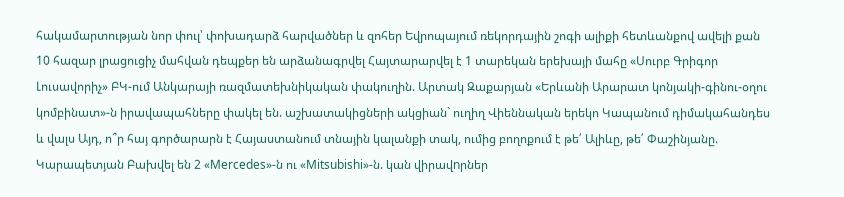հակամարտության նոր փուլ՝ փոխադարձ հարվածներ և զոհեր Եվրոպայում ռեկորդային շոգի ալիքի հետևանքով ավելի քան 10 հազար լրացուցիչ մահվան դեպքեր են արձանագրվել Հայտարարվել է 1 տարեկան երեխայի մահը «Սուրբ Գրիգոր Լուսավորիչ» ԲԿ-ում Անկարայի ռազմատեխնիկական փակուղին. Արտակ Զաքարյան «Երևանի Արարատ կոնյակի-գինու-օղու կոմբինատ»-ն իրավապահները փակել են. աշխատակիցների ակցիան` ուղիղ Վիեննական երեկո Կապանում դիմակահանդես և վալս Այդ, ո՞ր հայ գործարարն է Հայաստանում տնային կալանքի տակ, ումից բողոքում է թե՛ Ալիևը, թե՛ Փաշինյանը. Կարապետյան Բախվել են 2 «Mercedes»-ն ու «Mitsubishi»-ն. կան վիրավnրներ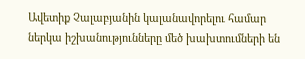Ավետիք Չալաբյանին կալանավորելու համար ներկա իշխանությունները մեծ խախտումների են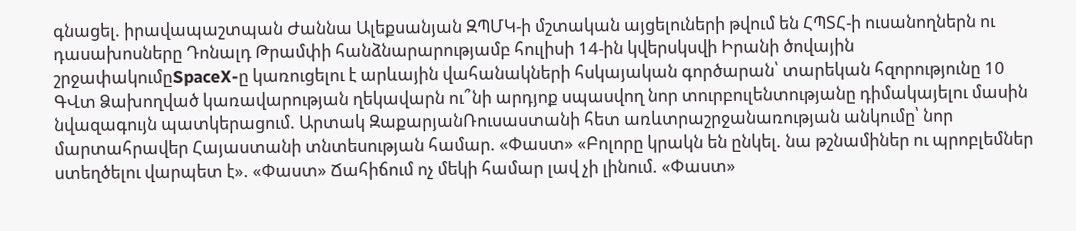գնացել. իրավապաշտպան Ժաննա Ալեքսանյան ԶՊՄԿ-ի մշտական այցելուների թվում են ՀՊՏՀ-ի ուսանողներն ու դասախոսները Դոնալդ Թրամփի հանձնարարությամբ հուլիսի 14-ին կվերսկսվի Իրանի ծովային շրջափակումըSpaceX-ը կառուցելու է արևային վահանակների հսկայական գործարան՝ տարեկան հզորությունը 10 ԳՎտ Ձախողված կառավարության ղեկավարն ու՞նի արդյոք սպասվող նոր տուրբուլենտությանը դիմակայելու մասին նվազագույն պատկերացում. Արտակ ԶաքարյանՌուսաստանի հետ առևտրաշրջանառության անկումը՝ նոր մարտահրավեր Հայաստանի տնտեսության համար. «Փաստ» «Բոլորը կրակն են ընկել. նա թշնամիներ ու պրոբլեմներ ստեղծելու վարպետ է». «Փաստ» Ճահիճում ոչ մեկի համար լավ չի լինում. «Փաստ»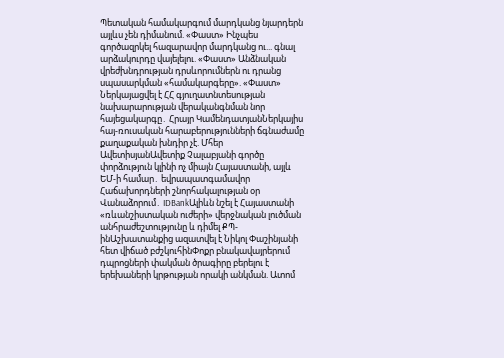Պետական համակարգում մարդկանց նյարդերն այլևս չեն դիմանում. «Փաստ» Ինչպես գործազրկել հազարավոր մարդկանց ու... գնալ արձակուրդը վայելելու. «Փաստ» Անձնական վրեժխնդրության դրսևորումներն ու դրանց սպասարկման «համակարգերը». «Փաստ» Ներկայացվել է ՀՀ գյուղատնտեսության նախարարության վերականգնման նոր հայեցակարգը․ Հրայր ԿամենդատյանՆերկայիս հայ-ռուսական հարաբերությունների ճգնաժամը քաղաքական խնդիր չէ. Մհեր ԱվետիսյանԱվետիք Չալաբյանի գործը փորձություն կլինի ոչ միայն Հայաստանի, այլև ԵՄ-ի համար․ եվրապատգամավոր Հաճախորդների շնորհակալության օր Վանաձորում․ IDBankԱլիևն նշել է Հայաստանի «ռևանշիստական ուժերի» վերջնական լուծման անհրաժեշտությունը և դիմել ՔՊ-ինԱշխատանքից ազատվել է Նիկոլ Փաշինյանի հետ վիճած բժշկուհինՓոքր բնակավայրերում դպրոցների փակման ծրագիրը բերելու է երեխաների կրթության որակի անկման. Ատոմ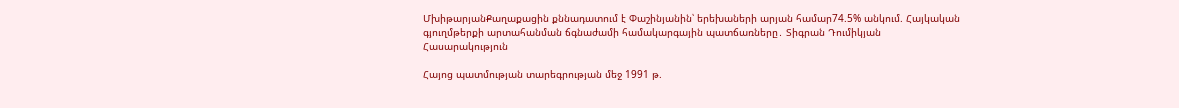ՄխիթարյանՔաղաքացին քննադատում է Փաշինյանին՝ երեխաների արյան համար74.5% անկում. Հայկական գյուղմթերքի արտահանման ճգնաժամի համակարգային պատճառները․ Տիգրան Դումիկյան
Հասարակություն

Հայոց պատմության տարեգրության մեջ 1991 թ.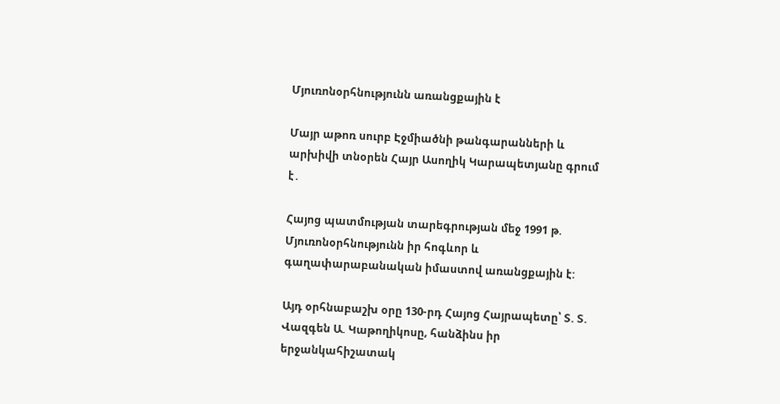Մյուռոնօրհնությունն առանցքային է

Մայր աթոռ սուրբ Էջմիածնի թանգարանների և արխիվի տնօրեն Հայր Ասողիկ Կարապետյանը գրում է․

Հայոց պատմության տարեգրության մեջ 1991 թ. Մյուռոնօրհնությունն իր հոգևոր և գաղափարաբանական իմաստով առանցքային է:

Այդ օրհնաբաշխ օրը 130-րդ Հայոց Հայրապետը՝ Տ. Տ. Վազգեն Ա. Կաթողիկոսը, հանձինս իր երջանկահիշատակ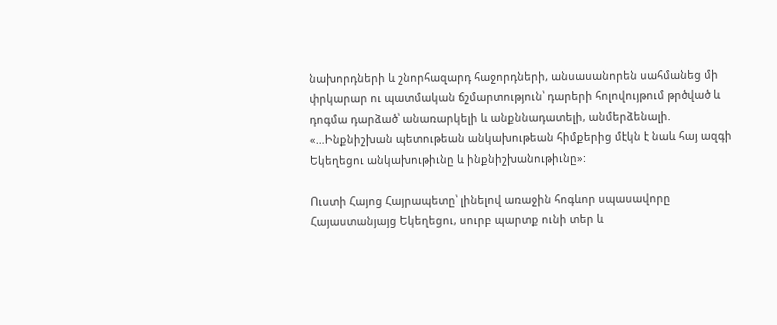նախորդների և շնորհազարդ հաջորդների, անսասանորեն սահմանեց մի փրկարար ու պատմական ճշմարտություն՝ դարերի հոլովույթում թրծված և դոգմա դարձած՝ անառարկելի և անքննադատելի, անմերձենալի. «…Ինքնիշխան պետութեան անկախութեան հիմքերից մէկն է նաև հայ ազգի Եկեղեցու անկախութիւնը և ինքնիշխանութիւնը»:

Ուստի Հայոց Հայրապետը՝ լինելով առաջին հոգևոր սպասավորը Հայաստանյայց Եկեղեցու, սուրբ պարտք ունի տեր և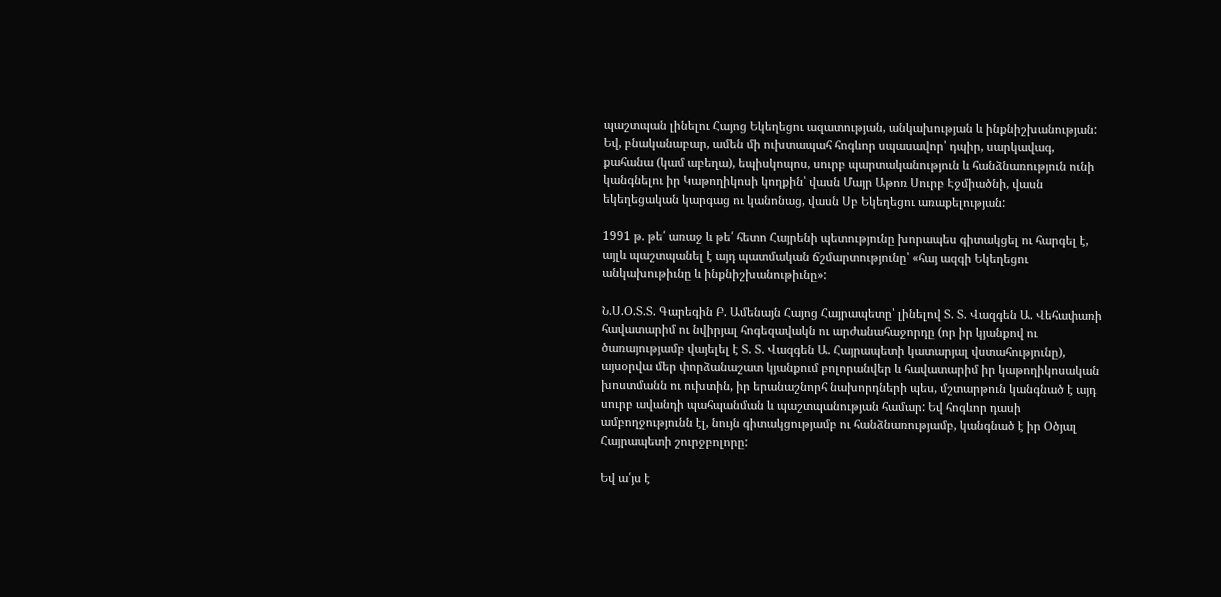պաշտպան լինելու Հայոց Եկեղեցու ազատության, անկախության և ինքնիշխանության: Եվ, բնականաբար, ամեն մի ուխտապահ հոգևոր սպասավոր՝ դպիր, սարկավագ, քահանա (կամ աբեղա), եպիսկոպոս, սուրբ պարտականություն և հանձնառություն ունի կանգնելու իր Կաթողիկոսի կողքին՝ վասն Մայր Աթոռ Սուրբ Էջմիածնի, վասն եկեղեցական կարգաց ու կանոնաց, վասն Սբ Եկեղեցու առաքելության:

1991 թ. թե՛ առաջ և թե՛ հետո Հայրենի պետությունը խորապես գիտակցել ու հարգել է, այլև պաշտպանել է այդ պատմական ճշմարտությունը՝ «հայ ազգի Եկեղեցու անկախութիւնը և ինքնիշխանութիւնը»:

Ն.Ս.Օ.Տ.Տ. Գարեգին Բ. Ամենայն Հայոց Հայրապետը՝ լինելով Տ. Տ. Վազգեն Ա. Վեհափառի հավատարիմ ու նվիրյալ հոգեզավակն ու արժանահաջորդը (որ իր կյանքով ու ծառայությամբ վայելել է Տ. Տ. Վազգեն Ա. Հայրապետի կատարյալ վստահությունը), այսօրվա մեր փորձանաշատ կյանքում բոլորանվեր և հավատարիմ իր կաթողիկոսական խոստմանն ու ուխտին, իր երանաշնորհ նախորդների պես, մշտարթուն կանգնած է այդ սուրբ ավանդի պահպանման և պաշտպանության համար: Եվ հոգևոր դասի ամբողջությունն էլ, նույն գիտակցությամբ ու հանձնառությամբ, կանգնած է իր Օծյալ Հայրապետի շուրջբոլորը:

Եվ ա՛յս է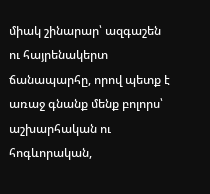միակ շինարար՝ ազգաշեն ու հայրենակերտ ճանապարհը, որով պետք է առաջ գնանք մենք բոլորս՝ աշխարհական ու հոգևորական,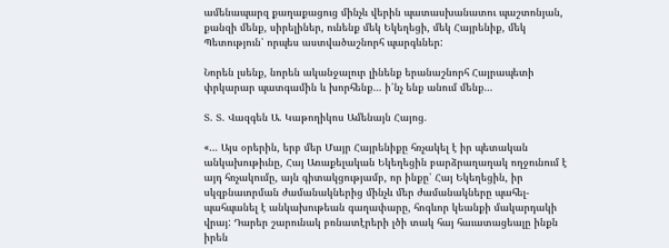ամենապարզ քաղաքացուց մինչև վերին պատասխանատու պաշտոնյան, քանզի մենք, սիրելիներ, ունենք մեկ Եկեղեցի, մեկ Հայրենիք, մեկ Պետություն՝ որպես աստվածաշնորհ պարգևներ:

Նորեն լսենք, նորեն ականջալուր լինենք երանաշնորհ Հայրապետի փրկարար պատգամին և խորհենք… ի՛նչ ենք անում մենք…

Տ. Տ. Վազգեն Ա. Կաթողիկոս Ամենայն Հայոց.

«… Այս օրերին, երբ մեր Մայր Հայրենիքը հռչակել է իր պետական անկախութիւնը, Հայ Առաքելական Եկեղեցին բարձրաղաղակ ողջունում է այդ հռչակումը, այն գիտակցությամբ, որ ինքը՝ Հայ Եկեղեցին, իր սկզբնաւորման ժամանակներից մինչև մեր ժամանակները պահել-պահպանել է անկախութեան գաղափարը, հոգևոր կեանքի մակարդակի վրայ: Դարեր շարունակ բռնատէրերի լծի տակ հայ հաւատացեալը ինքն իրեն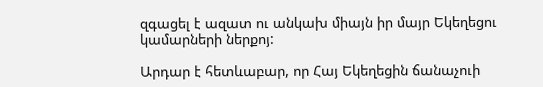զգացել է ազատ ու անկախ միայն իր մայր Եկեղեցու կամարների ներքոյ:

Արդար է հետևաբար, որ Հայ Եկեղեցին ճանաչուի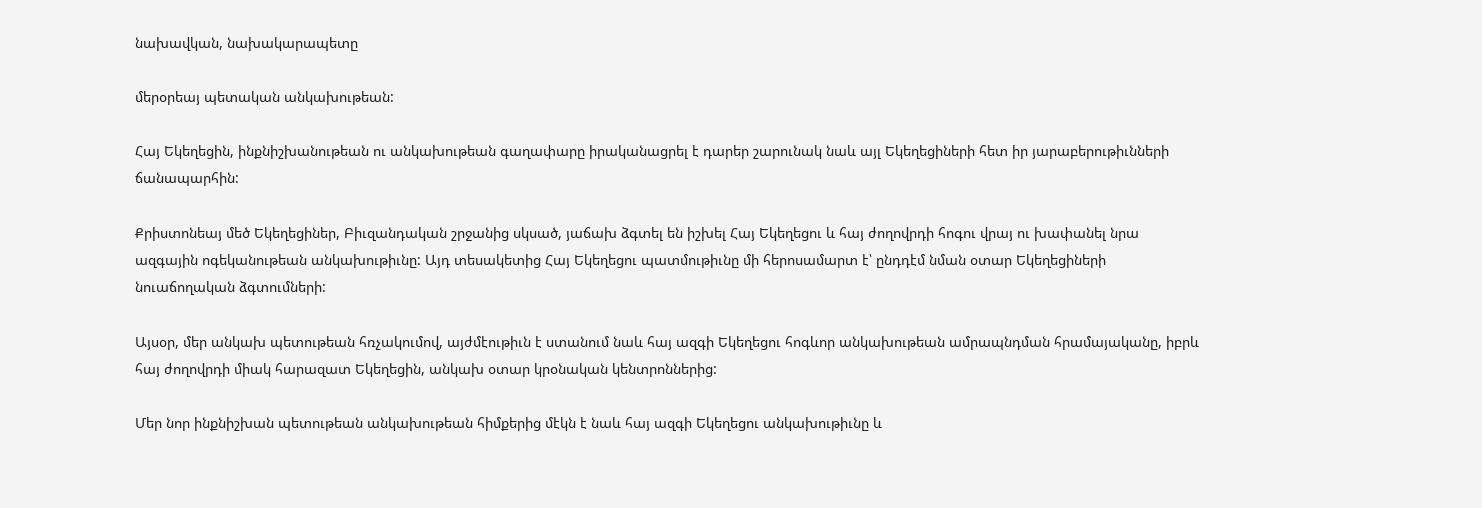նախավկան, նախակարապետը

մերօրեայ պետական անկախութեան:

Հայ Եկեղեցին, ինքնիշխանութեան ու անկախութեան գաղափարը իրականացրել է դարեր շարունակ նաև այլ Եկեղեցիների հետ իր յարաբերութիւնների ճանապարհին:

Քրիստոնեայ մեծ Եկեղեցիներ, Բիւզանդական շրջանից սկսած, յաճախ ձգտել են իշխել Հայ Եկեղեցու և հայ ժողովրդի հոգու վրայ ու խափանել նրա ազգային ոգեկանութեան անկախութիւնը: Այդ տեսակետից Հայ Եկեղեցու պատմութիւնը մի հերոսամարտ է՝ ընդդէմ նման օտար Եկեղեցիների նուաճողական ձգտումների:

Այսօր, մեր անկախ պետութեան հռչակումով, այժմէութիւն է ստանում նաև հայ ազգի Եկեղեցու հոգևոր անկախութեան ամրապնդման հրամայականը, իբրև հայ ժողովրդի միակ հարազատ Եկեղեցին, անկախ օտար կրօնական կենտրոններից:

Մեր նոր ինքնիշխան պետութեան անկախութեան հիմքերից մէկն է նաև հայ ազգի Եկեղեցու անկախութիւնը և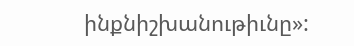ինքնիշխանութիւնը»: